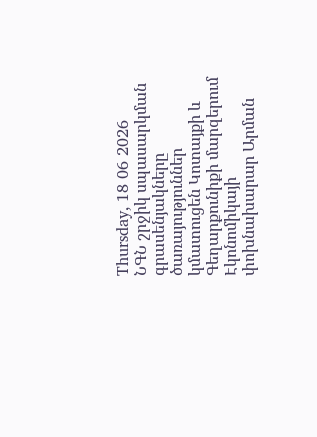Thursday, 18 06 2026
ՆԳՆ շրջիկ սպասարկման գրասենյակները ծառայություններ կմատուցեն Կոտայքի և Գեղարքունիքի մարզերում
Էկոնոմիկայի փոխնախարար Արման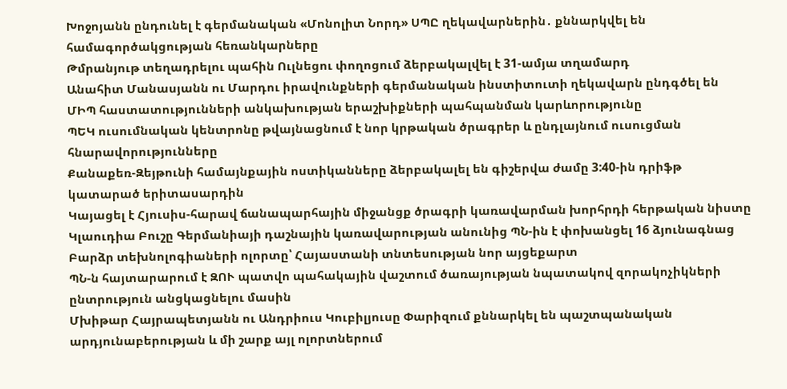Խոջոյանն ընդունել է գերմանական «Մոնոլիտ Նորդ» ՍՊԸ ղեկավարներին․ քննարկվել են համագործակցության հեռանկարները
Թմրանյութ տեղադրելու պահին Ուլնեցու փողոցում ձերբակալվել է 31-ամյա տղամարդ
Անահիտ Մանասյանն ու Մարդու իրավունքների գերմանական ինստիտուտի ղեկավարն ընդգծել են ՄԻՊ հաստատությունների անկախության երաշխիքների պահպանման կարևորությունը
ՊԵԿ ուսումնական կենտրոնը թվայնացնում է նոր կրթական ծրագրեր և ընդլայնում ուսուցման հնարավորությունները
Քանաքեռ-Զեյթունի համայնքային ոստիկանները ձերբակալել են գիշերվա ժամը 3:40-ին դրիֆթ կատարած երիտասարդին
Կայացել է Հյուսիս-հարավ ճանապարհային միջանցք ծրագրի կառավարման խորհրդի հերթական նիստը
Կլաուդիա Բուշը Գերմանիայի դաշնային կառավարության անունից ՊՆ-ին է փոխանցել 16 ձյունագնաց
Բարձր տեխնոլոգիաների ոլորտը՝ Հայաստանի տնտեսության նոր այցեքարտ
ՊՆ-ն հայտարարում է ԶՈՒ պատվո պահակային վաշտում ծառայության նպատակով զորակոչիկների ընտրություն անցկացնելու մասին
Մխիթար Հայրապետյանն ու Անդրիուս Կուբիլյուսը Փարիզում քննարկել են պաշտպանական արդյունաբերության և մի շարք այլ ոլորտներում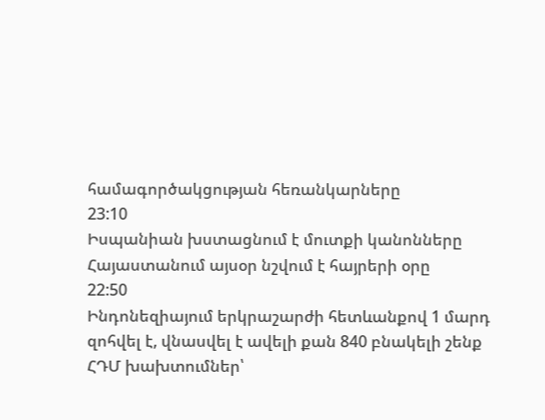համագործակցության հեռանկարները
23:10
Իսպանիան խստացնում է մուտքի կանոնները
Հայաստանում այսօր նշվում է հայրերի օրը
22:50
Ինդոնեզիայում երկրաշարժի հետևանքով 1 մարդ զոհվել է, վնասվել է ավելի քան 840 բնակելի շենք
ՀԴՄ խախտումներ՝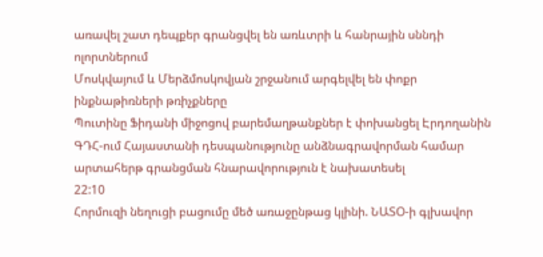առավել շատ դեպքեր գրանցվել են առևտրի և հանրային սննդի ոլորտներում
Մոսկվայում և Մերձմոսկովյան շրջանում արգելվել են փոքր ինքնաթիռների թռիչքները
Պուտինը Ֆիդանի միջոցով բարեմաղթանքներ է փոխանցել Էրդողանին
ԳԴՀ-ում Հայաստանի դեսպանությունը անձնագրավորման համար արտահերթ գրանցման հնարավորություն է նախատեսել
22:10
Հորմուզի նեղուցի բացումը մեծ առաջընթաց կլինի. ՆԱՏՕ-ի գլխավոր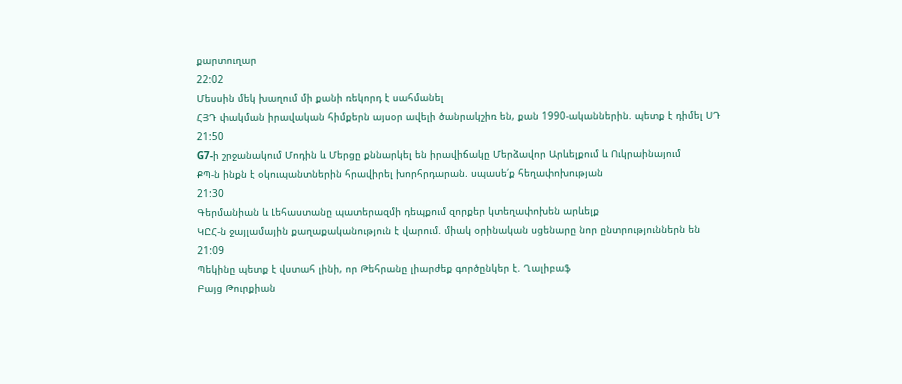քարտուղար
22:02
Մեսսին մեկ խաղում մի քանի ռեկորդ է սահմանել
ՀՅԴ փակման իրավական հիմքերն այսօր ավելի ծանրակշիռ են, քան 1990-ականներին. պետք է դիմել ՍԴ
21:50
G7-ի շրջանակում Մոդին և Մերցը քննարկել են իրավիճակը Մերձավոր Արևելքում և Ուկրաինայում
ՔՊ-ն ինքն է օկուպանտներին հրավիրել խորհրդարան. սպասե՛ք հեղափոխության
21:30
Գերմանիան և Լեհաստանը պատերազմի դեպքում զորքեր կտեղափոխեն արևելք
ԿԸՀ-ն ջայլամային քաղաքականություն է վարում. միակ օրինական սցենարը նոր ընտրություններն են
21:09
Պեկինը պետք է վստահ լինի, որ Թեհրանը լիարժեք գործընկեր է. Ղալիբաֆ
Բայց Թուրքիան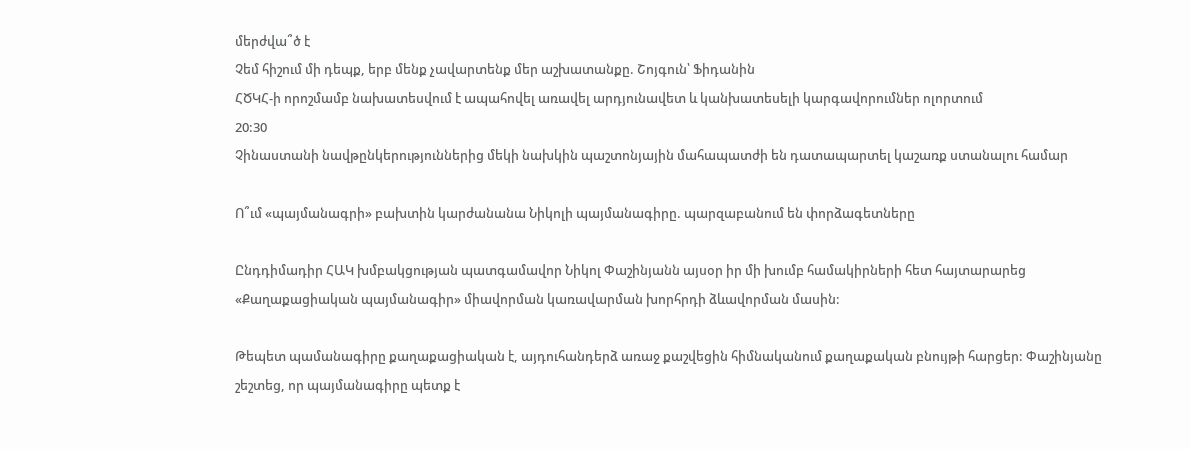մերժվա՞ծ է
Չեմ հիշում մի դեպք, երբ մենք չավարտենք մեր աշխատանքը. Շոյգուն՝ Ֆիդանին
ՀԾԿՀ-ի որոշմամբ նախատեսվում է ապահովել առավել արդյունավետ և կանխատեսելի կարգավորումներ ոլորտում
20:30
Չինաստանի նավթընկերություններից մեկի նախկին պաշտոնյային մահապատժի են դատապարտել կաշառք ստանալու համար

Ո՞ւմ «պայմանագրի» բախտին կարժանանա Նիկոլի պայմանագիրը. պարզաբանում են փորձագետները

Ընդդիմադիր ՀԱԿ խմբակցության պատգամավոր Նիկոլ Փաշինյանն այսօր իր մի խումբ համակիրների հետ հայտարարեց «Քաղաքացիական պայմանագիր» միավորման կառավարման խորհրդի ձևավորման մասին:

Թեպետ պամանագիրը քաղաքացիական է, այդուհանդերձ առաջ քաշվեցին հիմնականում քաղաքական բնույթի հարցեր: Փաշինյանը շեշտեց, որ պայմանագիրը պետք է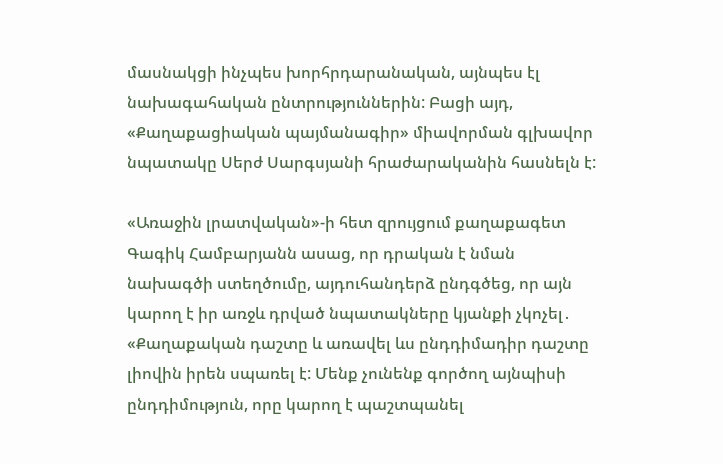մասնակցի ինչպես խորհրդարանական, այնպես էլ նախագահական ընտրություններին: Բացի այդ, «Քաղաքացիական պայմանագիր» միավորման գլխավոր նպատակը Սերժ Սարգսյանի հրաժարականին հասնելն է:

«Առաջին լրատվական»-ի հետ զրույցում քաղաքագետ Գագիկ Համբարյանն ասաց, որ դրական է նման նախագծի ստեղծումը, այդուհանդերձ ընդգծեց, որ այն կարող է իր առջև դրված նպատակները կյանքի չկոչել․ «Քաղաքական դաշտը և առավել ևս ընդդիմադիր դաշտը լիովին իրեն սպառել է: Մենք չունենք գործող այնպիսի ընդդիմություն, որը կարող է պաշտպանել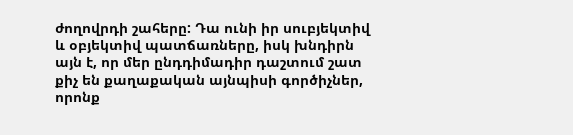ժողովրդի շահերը: Դա ունի իր սուբյեկտիվ և օբյեկտիվ պատճառները, իսկ խնդիրն այն է, որ մեր ընդդիմադիր դաշտում շատ քիչ են քաղաքական այնպիսի գործիչներ, որոնք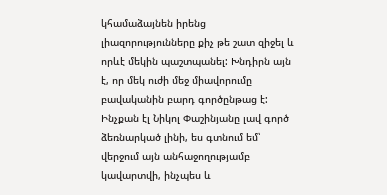կհամաձայնեն իրենց լիազորությունները քիչ թե շատ զիջել և որևէ մեկին պաշտպանել: Խնդիրն այն է, որ մեկ ուժի մեջ միավորումը բավականին բարդ գործընթաց է: Ինչքան էլ Նիկոլ Փաշինյանը լավ գործ ձեռնարկած լինի, ես գտնում եմ՝ վերջում այն անհաջողությամբ կավարտվի, ինչպես և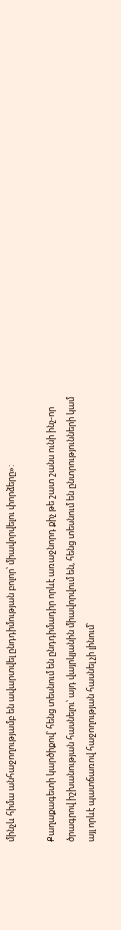մինչև հիմա անհաջողությամբ են ավարտվել ընդդիմության բոլոր՝ միավորվելու փորձերը»:

Քաղաքագետի կարծիքով՝ հենց տեսնում են ընդդիմադիր որևէ առաջնորդ քիչ թե շատ շանս ունի ինչ-որ ծրագրով իշխանության հասնելու՝ այդ վայրկյանին միավորվում են, հենց տեսնում են ընտրությունների կամ այլ որևէ պատճառով հաջողության հասնել չի լինում՝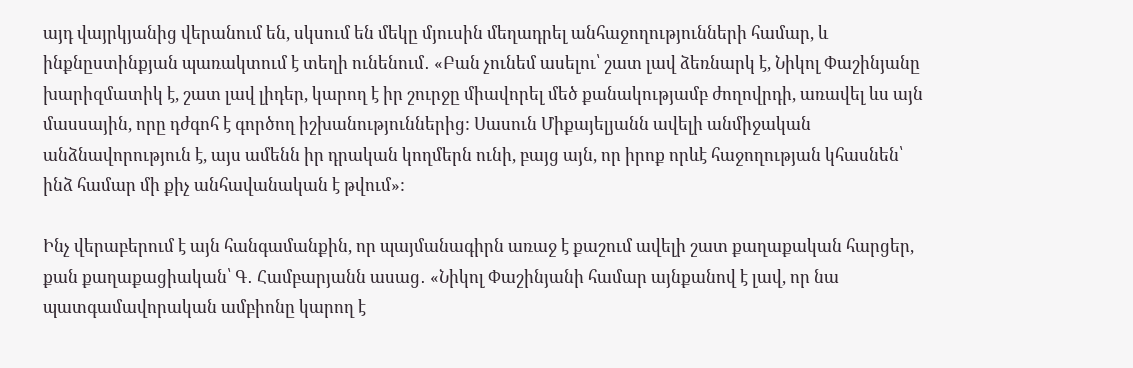այդ վայրկյանից վերանում են, սկսում են մեկը մյուսին մեղադրել անհաջողությունների համար, և ինքնըստինքյան պառակտում է տեղի ունենում․ «Բան չունեմ ասելու՝ շատ լավ ձեռնարկ է, Նիկոլ Փաշինյանը խարիզմատիկ է, շատ լավ լիդեր, կարող է իր շուրջը միավորել մեծ քանակությամբ ժողովրդի, առավել ևս այն մասսային, որը դժգոհ է գործող իշխանություններից: Սասուն Միքայելյանն ավելի անմիջական անձնավորություն է, այս ամենն իր դրական կողմերն ունի, բայց այն, որ իրոք որևէ հաջողության կհասնեն՝ ինձ համար մի քիչ անհավանական է թվում»:

Ինչ վերաբերում է այն հանգամանքին, որ պայմանագիրն առաջ է քաշում ավելի շատ քաղաքական հարցեր, քան քաղաքացիական՝ Գ․ Համբարյանն ասաց․ «Նիկոլ Փաշինյանի համար այնքանով է լավ, որ նա պատգամավորական ամբիոնը կարող է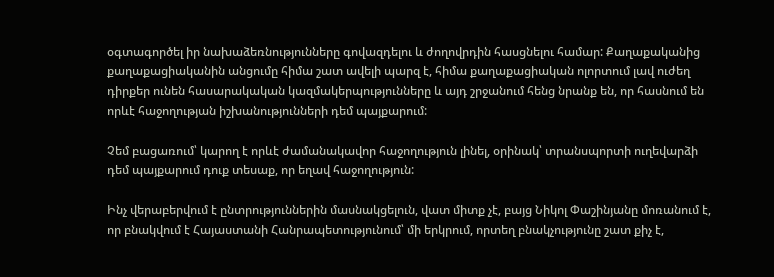օգտագործել իր նախաձեռնությունները գովազդելու և ժողովրդին հասցնելու համար: Քաղաքականից քաղաքացիականին անցումը հիմա շատ ավելի պարզ է, հիմա քաղաքացիական ոլորտում լավ ուժեղ դիրքեր ունեն հասարակական կազմակերպությունները և այդ շրջանում հենց նրանք են, որ հասնում են որևէ հաջողության իշխանությունների դեմ պայքարում:

Չեմ բացառում՝ կարող է որևէ ժամանակավոր հաջողություն լինել, օրինակ՝ տրանսպորտի ուղեվարձի դեմ պայքարում դուք տեսաք, որ եղավ հաջողություն:

Ինչ վերաբերվում է ընտրություններին մասնակցելուն, վատ միտք չէ, բայց Նիկոլ Փաշինյանը մոռանում է, որ բնակվում է Հայաստանի Հանրապետությունում՝ մի երկրում, որտեղ բնակչությունը շատ քիչ է,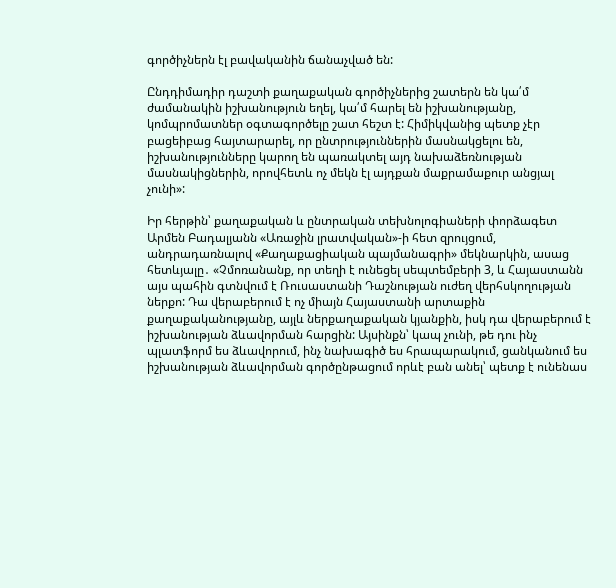գործիչներն էլ բավականին ճանաչված են:

Ընդդիմադիր դաշտի քաղաքական գործիչներից շատերն են կա՛մ ժամանակին իշխանություն եղել, կա՛մ հարել են իշխանությանը, կոմպրոմատներ օգտագործելը շատ հեշտ է: Հիմիկվանից պետք չէր բացեիբաց հայտարարել, որ ընտրություններին մասնակցելու են, իշխանությունները կարող են պառակտել այդ նախաձեռնության մասնակիցներին, որովհետև ոչ մեկն էլ այդքան մաքրամաքուր անցյալ չունի»:

Իր հերթին՝ քաղաքական և ընտրական տեխնոլոգիաների փորձագետ Արմեն Բադալյանն «Առաջին լրատվական»-ի հետ զրույցում, անդրադառնալով «Քաղաքացիական պայմանագրի» մեկնարկին, ասաց հետևյալը․ «Չմոռանանք, որ տեղի է ունեցել սեպտեմբերի 3, և Հայաստանն այս պահին գտնվում է Ռուսաստանի Դաշնության ուժեղ վերհսկողության ներքո: Դա վերաբերում է ոչ միայն Հայաստանի արտաքին քաղաքականությանը, այլև ներքաղաքական կյանքին, իսկ դա վերաբերում է իշխանության ձևավորման հարցին: Այսինքն՝ կապ չունի, թե դու ինչ պլատֆորմ ես ձևավորում, ինչ նախագիծ ես հրապարակում, ցանկանում ես իշխանության ձևավորման գործընթացում որևէ բան անել՝ պետք է ունենաս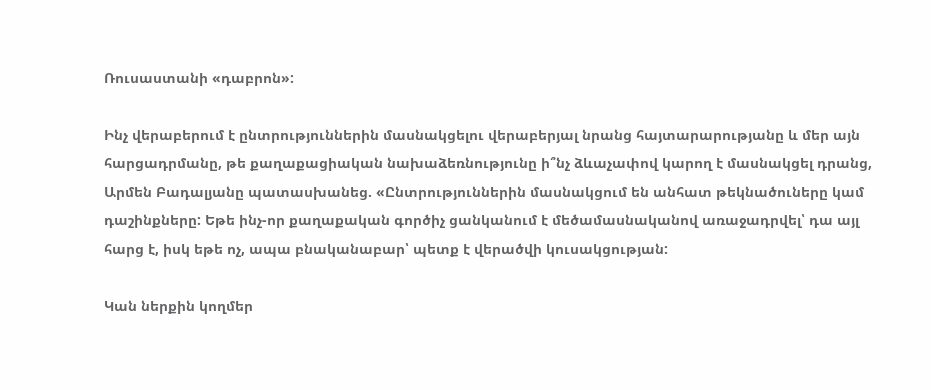Ռուսաստանի «դաբրոն»:

Ինչ վերաբերում է ընտրություններին մասնակցելու վերաբերյալ նրանց հայտարարությանը և մեր այն հարցադրմանը, թե քաղաքացիական նախաձեռնությունը ի՞նչ ձևաչափով կարող է մասնակցել դրանց, Արմեն Բադալյանը պատասխանեց. «Ընտրություններին մասնակցում են անհատ թեկնածուները կամ դաշինքները: Եթե ինչ-որ քաղաքական գործիչ ցանկանում է մեծամասնականով առաջադրվել՝ դա այլ հարց է, իսկ եթե ոչ, ապա բնականաբար՝ պետք է վերածվի կուսակցության:

Կան ներքին կողմեր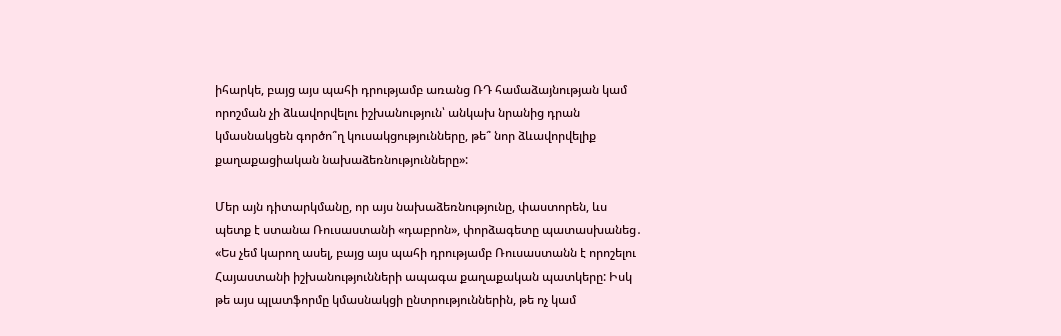իհարկե, բայց այս պահի դրությամբ առանց ՌԴ համաձայնության կամ որոշման չի ձևավորվելու իշխանություն՝ անկախ նրանից դրան կմասնակցեն գործո՞ղ կուսակցությունները, թե՞ նոր ձևավորվելիք քաղաքացիական նախաձեռնությունները»:

Մեր այն դիտարկմանը, որ այս նախաձեռնությունը, փաստորեն, ևս պետք է ստանա Ռուսաստանի «դաբրոն», փորձագետը պատասխանեց․ «Ես չեմ կարող ասել, բայց այս պահի դրությամբ Ռուսաստանն է որոշելու Հայաստանի իշխանությունների ապագա քաղաքական պատկերը: Իսկ թե այս պլատֆորմը կմասնակցի ընտրություններին, թե ոչ կամ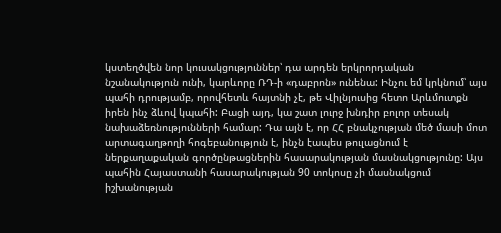կստեղծվեն նոր կուսակցություններ՝ դա արդեն երկրորդական նշանակություն ունի, կարևորը ՌԴ-ի «դաբրոն» ունենա: Ինչու եմ կրկնում՝ այս պահի դրությամբ, որովհետև հայտնի չէ, թե Վիլնյուսից հետո Արևմուտքն իրեն ինչ ձևով կպահի: Բացի այդ, կա շատ լուրջ խնդիր բոլոր տեսակ նախաձեռնությունների համար: Դա այն է, որ ՀՀ բնակչության մեծ մասի մոտ արտագաղթողի հոգեբանություն է, ինչն էապես թուլացնում է ներքաղաքական գործընթացներին հասարակության մասնակցությունը: Այս պահին Հայաստանի հասարակության 90 տոկոսը չի մասնակցում իշխանության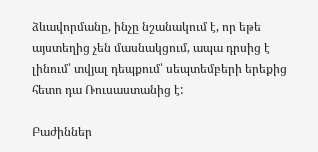ձևավորմանը, ինչը նշանակում է, որ եթե այստեղից չեն մասնակցում, ապա դրսից է լինում՝ տվյալ դեպքում՝ սեպտեմբերի երեքից հետո դա Ռուսաստանից է:

Բաժիններ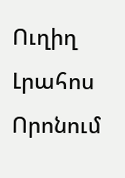Ուղիղ
Լրահոս
Որոնում